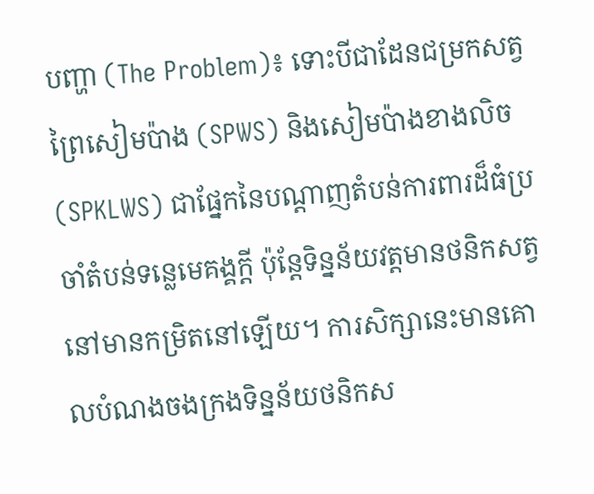បញ្ហា (The Problem)៖ ទោះបីជាដែនជម្រកសត្វព្រៃសៀមប៉ាង (SPWS) និងសៀមប៉ាងខាងលិច (SPKLWS) ជាផ្នែកនៃបណ្តាញតំបន់ការពារដ៏ធំប្រចាំតំបន់ទន្លេមេគង្គក្តី ប៉ុន្តែទិន្នន័យវត្តមានថនិកសត្វនៅមានកម្រិតនៅឡើយ។ ការសិក្សានេះមានគោលបំណងចងក្រងទិន្នន័យថនិកស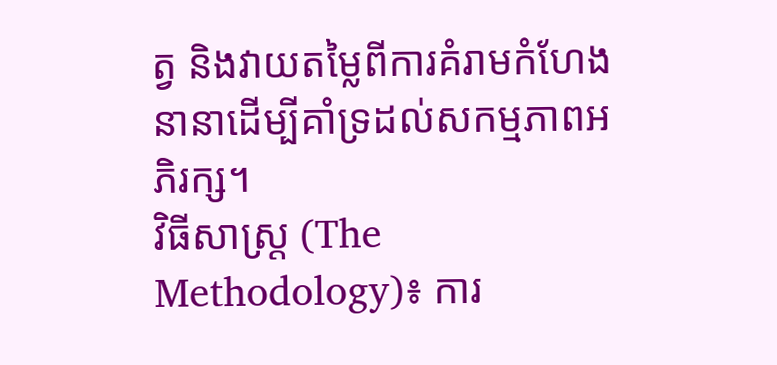ត្វ និងវាយតម្លៃពីការគំរាមកំហែងនានាដើម្បីគាំទ្រដល់សកម្មភាពអភិរក្ស។
វិធីសាស្ត្រ (The Methodology)៖ ការ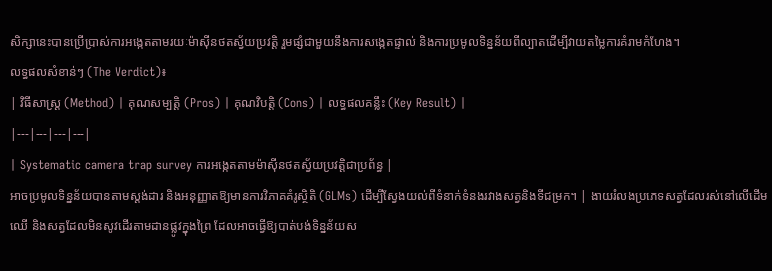សិក្សានេះបានប្រើប្រាស់ការអង្កេតតាមរយៈម៉ាស៊ីនថតស្វ័យប្រវត្តិ រួមផ្សំជាមួយនឹងការសង្កេតផ្ទាល់ និងការប្រមូលទិន្នន័យពីល្បាតដើម្បីវាយតម្លៃការគំរាមកំហែង។
លទ្ធផលសំខាន់ៗ (The Verdict)៖
| វិធីសាស្ត្រ (Method) | គុណសម្បត្តិ (Pros) | គុណវិបត្តិ (Cons) | លទ្ធផលគន្លឹះ (Key Result) |
|---|---|---|---|
| Systematic camera trap survey ការអង្កេតតាមម៉ាស៊ីនថតស្វ័យប្រវត្តិជាប្រព័ន្ធ |
អាចប្រមូលទិន្នន័យបានតាមស្តង់ដារ និងអនុញ្ញាតឱ្យមានការវិភាគគំរូស្ថិតិ (GLMs) ដើម្បីស្វែងយល់ពីទំនាក់ទំនងរវាងសត្វនិងទីជម្រក។ | ងាយរំលងប្រភេទសត្វដែលរស់នៅលើដើមឈើ និងសត្វដែលមិនសូវដើរតាមដានផ្លូវក្នុងព្រៃ ដែលអាចធ្វើឱ្យបាត់បង់ទិន្នន័យស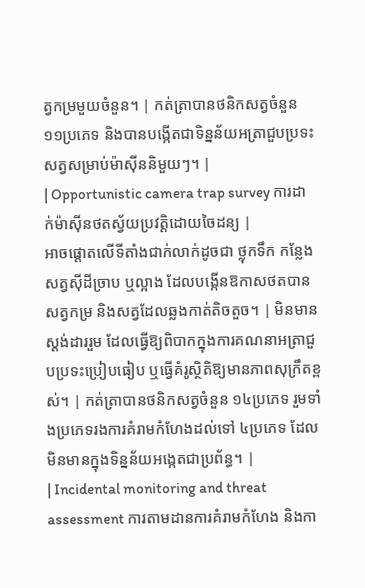ត្វកម្រមួយចំនួន។ | កត់ត្រាបានថនិកសត្វចំនួន ១១ប្រភេទ និងបានបង្កើតជាទិន្នន័យអត្រាជួបប្រទះសត្វសម្រាប់ម៉ាស៊ីននិមួយៗ។ |
| Opportunistic camera trap survey ការដាក់ម៉ាស៊ីនថតស្វ័យប្រវត្តិដោយចៃដន្យ |
អាចផ្តោតលើទីតាំងជាក់លាក់ដូចជា ថ្លុកទឹក កន្លែងសត្វស៊ីដីច្រាប ឬល្អាង ដែលបង្កើនឱកាសថតបានសត្វកម្រ និងសត្វដែលឆ្លងកាត់តិចតួច។ | មិនមានស្តង់ដាររួម ដែលធ្វើឱ្យពិបាកក្នុងការគណនាអត្រាជួបប្រទះប្រៀបធៀប ឬធ្វើគំរូស្ថិតិឱ្យមានភាពសុក្រឹតខ្ពស់។ | កត់ត្រាបានថនិកសត្វចំនួន ១៤ប្រភេទ រួមទាំងប្រភេទរងការគំរាមកំហែងដល់ទៅ ៤ប្រភេទ ដែលមិនមានក្នុងទិន្នន័យអង្កេតជាប្រព័ន្ធ។ |
| Incidental monitoring and threat assessment ការតាមដានការគំរាមកំហែង និងកា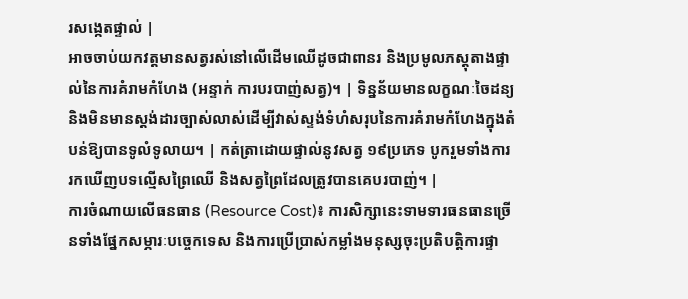រសង្កេតផ្ទាល់ |
អាចចាប់យកវត្តមានសត្វរស់នៅលើដើមឈើដូចជាពានរ និងប្រមូលភស្តុតាងផ្ទាល់នៃការគំរាមកំហែង (អន្ទាក់ ការបរបាញ់សត្វ)។ | ទិន្នន័យមានលក្ខណៈចៃដន្យ និងមិនមានស្តង់ដារច្បាស់លាស់ដើម្បីវាស់ស្ទង់ទំហំសរុបនៃការគំរាមកំហែងក្នុងតំបន់ឱ្យបានទូលំទូលាយ។ | កត់ត្រាដោយផ្ទាល់នូវសត្វ ១៩ប្រភេទ បូករួមទាំងការរកឃើញបទល្មើសព្រៃឈើ និងសត្វព្រៃដែលត្រូវបានគេបរបាញ់។ |
ការចំណាយលើធនធាន (Resource Cost)៖ ការសិក្សានេះទាមទារធនធានច្រើនទាំងផ្នែកសម្ភារៈបច្ចេកទេស និងការប្រើប្រាស់កម្លាំងមនុស្សចុះប្រតិបត្តិការផ្ទា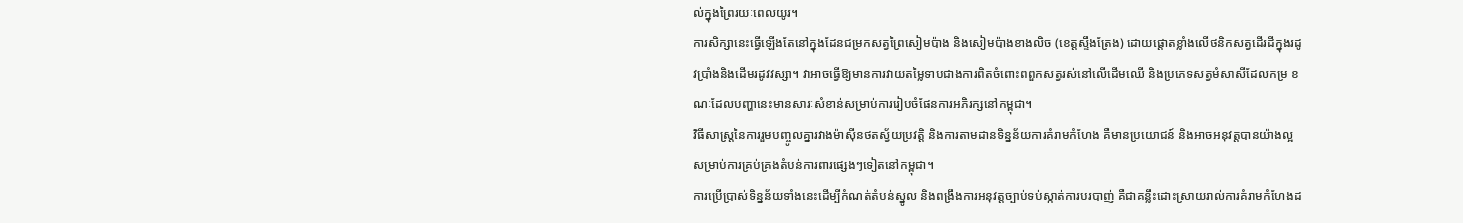ល់ក្នុងព្រៃរយៈពេលយូរ។
ការសិក្សានេះធ្វើឡើងតែនៅក្នុងដែនជម្រកសត្វព្រៃសៀមប៉ាង និងសៀមប៉ាងខាងលិច (ខេត្តស្ទឹងត្រែង) ដោយផ្តោតខ្លាំងលើថនិកសត្វដើរដីក្នុងរដូវប្រាំងនិងដើមរដូវវស្សា។ វាអាចធ្វើឱ្យមានការវាយតម្លៃទាបជាងការពិតចំពោះពពួកសត្វរស់នៅលើដើមឈើ និងប្រភេទសត្វមំសាសីដែលកម្រ ខណៈដែលបញ្ហានេះមានសារៈសំខាន់សម្រាប់ការរៀបចំផែនការអភិរក្សនៅកម្ពុជា។
វិធីសាស្ត្រនៃការរួមបញ្ចូលគ្នារវាងម៉ាស៊ីនថតស្វ័យប្រវត្តិ និងការតាមដានទិន្នន័យការគំរាមកំហែង គឺមានប្រយោជន៍ និងអាចអនុវត្តបានយ៉ាងល្អសម្រាប់ការគ្រប់គ្រងតំបន់ការពារផ្សេងៗទៀតនៅកម្ពុជា។
ការប្រើប្រាស់ទិន្នន័យទាំងនេះដើម្បីកំណត់តំបន់ស្នូល និងពង្រឹងការអនុវត្តច្បាប់ទប់ស្កាត់ការបរបាញ់ គឺជាគន្លឹះដោះស្រាយរាល់ការគំរាមកំហែងដ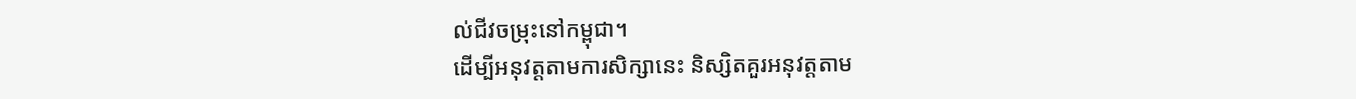ល់ជីវចម្រុះនៅកម្ពុជា។
ដើម្បីអនុវត្តតាមការសិក្សានេះ និស្សិតគួរអនុវត្តតាម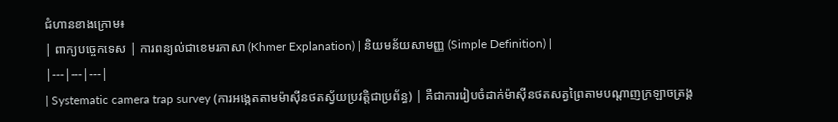ជំហានខាងក្រោម៖
| ពាក្យបច្ចេកទេស | ការពន្យល់ជាខេមរភាសា (Khmer Explanation) | និយមន័យសាមញ្ញ (Simple Definition) |
|---|---|---|
| Systematic camera trap survey (ការអង្កេតតាមម៉ាស៊ីនថតស្វ័យប្រវត្តិជាប្រព័ន្ធ) | គឺជាការរៀបចំដាក់ម៉ាស៊ីនថតសត្វព្រៃតាមបណ្តាញក្រឡាចត្រង្គ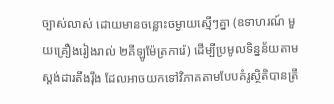ច្បាស់លាស់ ដោយមានចន្លោះចម្ងាយស្មើៗគ្នា (ឧទាហរណ៍ មួយគ្រឿងរៀងរាល់ ២គីឡូម៉ែត្រការ៉េ) ដើម្បីប្រមូលទិន្នន័យតាមស្តង់ដារតឹងរ៉ឹង ដែលអាចយកទៅវិភាគតាមបែបគំរូស្ថិតិបានត្រឹ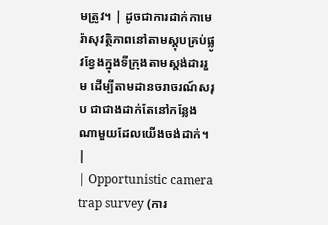មត្រូវ។ | ដូចជាការដាក់កាមេរ៉ាសុវត្ថិភាពនៅតាមស្តុបគ្រប់ផ្លូវខ្វែងក្នុងទីក្រុងតាមស្តង់ដាររួម ដើម្បីតាមដានចរាចរណ៍សរុប ជាជាងដាក់តែនៅកន្លែងណាមួយដែលយើងចង់ដាក់។ |
| Opportunistic camera trap survey (ការ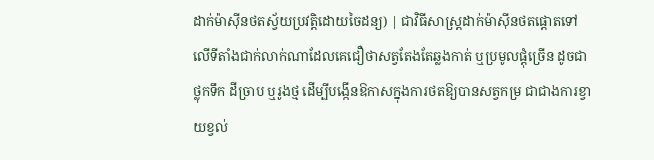ដាក់ម៉ាស៊ីនថតស្វ័យប្រវត្តិដោយចៃដន្យ) | ជាវិធីសាស្ត្រដាក់ម៉ាស៊ីនថតផ្តោតទៅលើទីតាំងជាក់លាក់ណាដែលគេជឿថាសត្វតែងតែឆ្លងកាត់ ឬប្រមូលផ្តុំច្រើន ដូចជាថ្លុកទឹក ដីច្រាប ឬរូងថ្ម ដើម្បីបង្កើនឱកាសក្នុងការថតឱ្យបានសត្វកម្រ ជាជាងការខ្វាយខ្វល់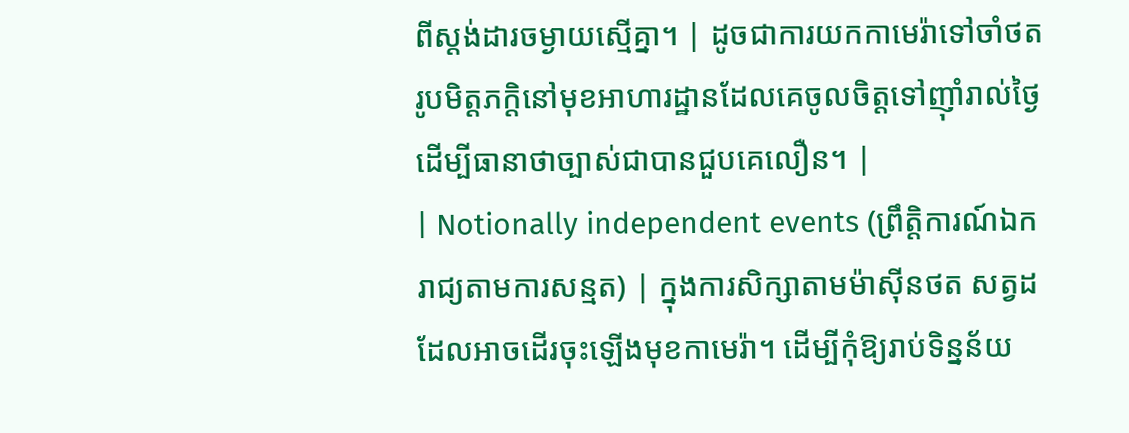ពីស្តង់ដារចម្ងាយស្មើគ្នា។ | ដូចជាការយកកាមេរ៉ាទៅចាំថតរូបមិត្តភក្តិនៅមុខអាហារដ្ឋានដែលគេចូលចិត្តទៅញ៉ាំរាល់ថ្ងៃ ដើម្បីធានាថាច្បាស់ជាបានជួបគេលឿន។ |
| Notionally independent events (ព្រឹត្តិការណ៍ឯករាជ្យតាមការសន្មត) | ក្នុងការសិក្សាតាមម៉ាស៊ីនថត សត្វដដែលអាចដើរចុះឡើងមុខកាមេរ៉ា។ ដើម្បីកុំឱ្យរាប់ទិន្នន័យ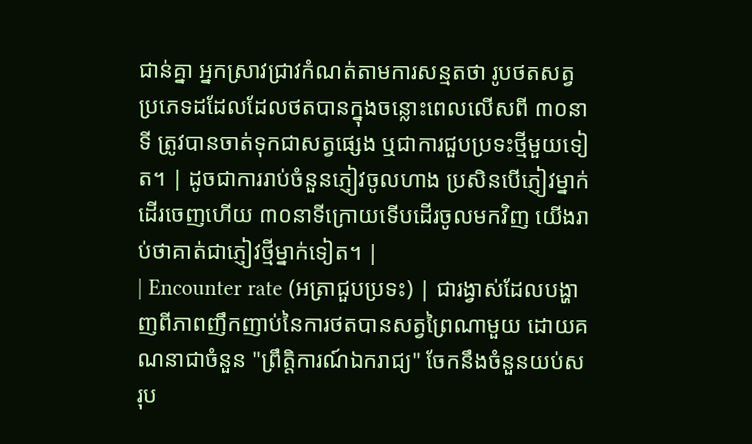ជាន់គ្នា អ្នកស្រាវជ្រាវកំណត់តាមការសន្មតថា រូបថតសត្វប្រភេទដដែលដែលថតបានក្នុងចន្លោះពេលលើសពី ៣០នាទី ត្រូវបានចាត់ទុកជាសត្វផ្សេង ឬជាការជួបប្រទះថ្មីមួយទៀត។ | ដូចជាការរាប់ចំនួនភ្ញៀវចូលហាង ប្រសិនបើភ្ញៀវម្នាក់ដើរចេញហើយ ៣០នាទីក្រោយទើបដើរចូលមកវិញ យើងរាប់ថាគាត់ជាភ្ញៀវថ្មីម្នាក់ទៀត។ |
| Encounter rate (អត្រាជួបប្រទះ) | ជារង្វាស់ដែលបង្ហាញពីភាពញឹកញាប់នៃការថតបានសត្វព្រៃណាមួយ ដោយគណនាជាចំនួន "ព្រឹត្តិការណ៍ឯករាជ្យ" ចែកនឹងចំនួនយប់សរុប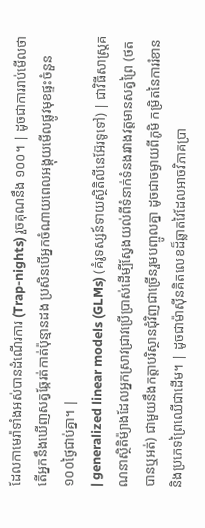ដែលកាមេរ៉ាទាំងអស់បានដំណើរការ (Trap-nights) រួចគុណនឹង ១០០។ | ដូចជាការរាប់មើលថាតើអ្នកនឹងឃើញសត្វឆ្កែរត់កាត់ប៉ុន្មានដង ប្រសិនបើអ្នកចំណាយពេលអង្គុយមើលផ្លូវមុខផ្ទះចំនួន ១០០ថ្ងៃជាប់គ្នា។ |
| generalized linear models (GLMs) (គំរូទស្សន៍ទាយស្ថិតិលីនេអ៊ែរទូទៅ) | ជាវិធីសាស្ត្រគណនាស្ថិតិម៉្យាងដែលអ្នកស្រាវជ្រាវប្រើប្រាស់ដើម្បីស្វែងយល់ពីទំនាក់ទំនងរវាងវត្តមានសត្វព្រៃ (ថតបានឬអត់) ជាមួយនឹងកត្តាបរិស្ថានជុំវិញជាច្រើនរួមបញ្ចូលគ្នា ដូចជាចម្ងាយពីភូមិ កម្រិតនៃការរំខាន និងប្រភេទព្រៃឈើជាដើម។ | ដូចជាម៉ាស៊ីនគិតលេខដ៏ឆ្លាតវៃដែលអាចវិភាគប្រា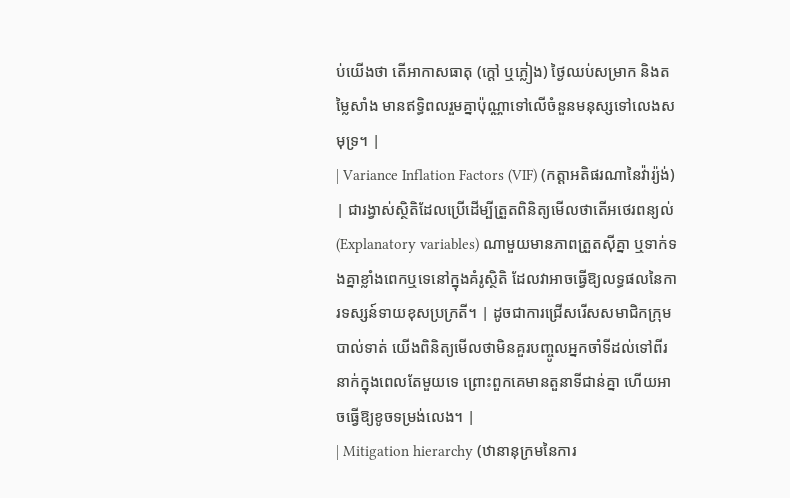ប់យើងថា តើអាកាសធាតុ (ក្តៅ ឬភ្លៀង) ថ្ងៃឈប់សម្រាក និងតម្លៃសាំង មានឥទ្ធិពលរួមគ្នាប៉ុណ្ណាទៅលើចំនួនមនុស្សទៅលេងសមុទ្រ។ |
| Variance Inflation Factors (VIF) (កត្តាអតិផរណានៃវ៉ារ្យ៉ង់) | ជារង្វាស់ស្ថិតិដែលប្រើដើម្បីត្រួតពិនិត្យមើលថាតើអថេរពន្យល់ (Explanatory variables) ណាមួយមានភាពត្រួតស៊ីគ្នា ឬទាក់ទងគ្នាខ្លាំងពេកឬទេនៅក្នុងគំរូស្ថិតិ ដែលវាអាចធ្វើឱ្យលទ្ធផលនៃការទស្សន៍ទាយខុសប្រក្រតី។ | ដូចជាការជ្រើសរើសសមាជិកក្រុមបាល់ទាត់ យើងពិនិត្យមើលថាមិនគួរបញ្ចូលអ្នកចាំទីដល់ទៅពីរនាក់ក្នុងពេលតែមួយទេ ព្រោះពួកគេមានតួនាទីជាន់គ្នា ហើយអាចធ្វើឱ្យខូចទម្រង់លេង។ |
| Mitigation hierarchy (ឋានានុក្រមនៃការ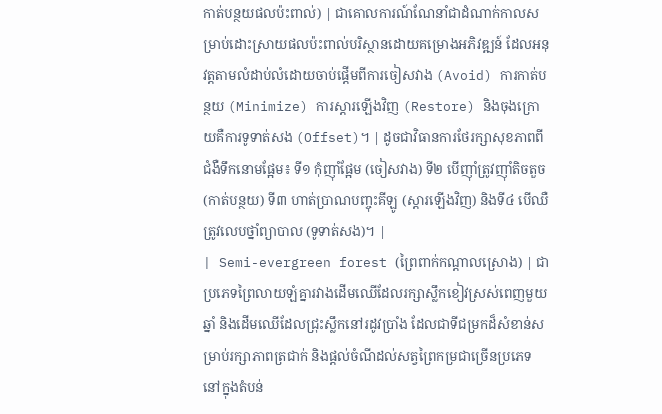កាត់បន្ថយផលប៉ះពាល់) | ជាគោលការណ៍ណែនាំជាដំណាក់កាលសម្រាប់ដោះស្រាយផលប៉ះពាល់បរិស្ថានដោយគម្រោងអភិវឌ្ឍន៍ ដែលអនុវត្តតាមលំដាប់លំដោយចាប់ផ្តើមពីការចៀសវាង (Avoid) ការកាត់បន្ថយ (Minimize) ការស្តារឡើងវិញ (Restore) និងចុងក្រោយគឺការទូទាត់សង (Offset)។ | ដូចជាវិធានការថែរក្សាសុខភាពពីជំងឺទឹកនោមផ្អែម៖ ទី១ កុំញ៉ាំផ្អែម (ចៀសវាង) ទី២ បើញ៉ាំត្រូវញ៉ាំតិចតួច (កាត់បន្ថយ) ទី៣ ហាត់ប្រាណបញ្ចុះគីឡូ (ស្តារឡើងវិញ) និងទី៤ បើឈឺត្រូវលេបថ្នាំព្យាបាល (ទូទាត់សង)។ |
| Semi-evergreen forest (ព្រៃពាក់កណ្តាលស្រោង) | ជាប្រភេទព្រៃលាយឡំគ្នារវាងដើមឈើដែលរក្សាស្លឹកខៀវស្រស់ពេញមួយឆ្នាំ និងដើមឈើដែលជ្រុះស្លឹកនៅរដូវប្រាំង ដែលជាទីជម្រកដ៏សំខាន់សម្រាប់រក្សាភាពត្រជាក់ និងផ្តល់ចំណីដល់សត្វព្រៃកម្រជាច្រើនប្រភេទនៅក្នុងតំបន់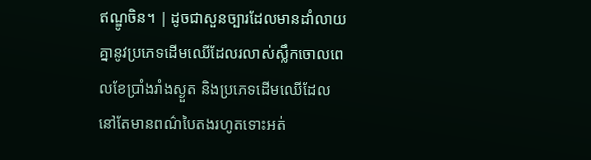ឥណ្ឌូចិន។ | ដូចជាសួនច្បារដែលមានដាំលាយគ្នានូវប្រភេទដើមឈើដែលរលាស់ស្លឹកចោលពេលខែប្រាំងរាំងស្ងួត និងប្រភេទដើមឈើដែលនៅតែមានពណ៌បៃតងរហូតទោះអត់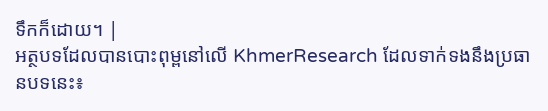ទឹកក៏ដោយ។ |
អត្ថបទដែលបានបោះពុម្ពនៅលើ KhmerResearch ដែលទាក់ទងនឹងប្រធានបទនេះ៖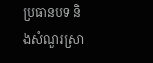ប្រធានបទ និងសំណួរស្រា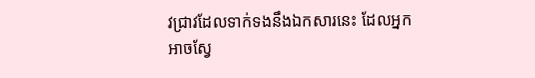វជ្រាវដែលទាក់ទងនឹងឯកសារនេះ ដែលអ្នកអាចស្វែ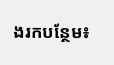ងរកបន្ថែម៖